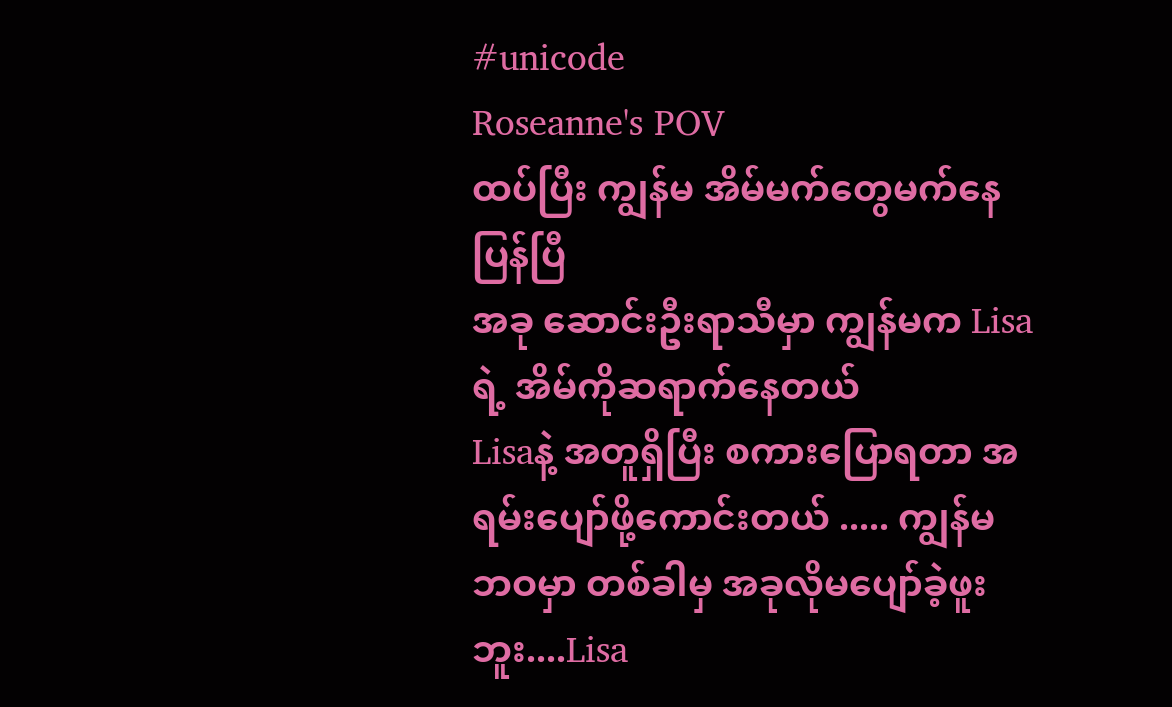#unicode
Roseanne's POV
ထပ်ပြီး ကျွန်မ အိမ်မက်တွေမက်နေပြန်ပြီ
အခု ဆောင်းဦးရာသီမှာ ကျွန်မက Lisaရဲ့ အိမ်ကိုဆရာက်နေတယ်
Lisaနဲ့ အတူရှိပြီး စကားပြောရတာ အရမ်းပျော်ဖို့ကောင်းတယ် ..... ကျွန်မ ဘဝမှာ တစ်ခါမှ အခုလိုမပျော်ခဲ့ဖူးဘူး....Lisa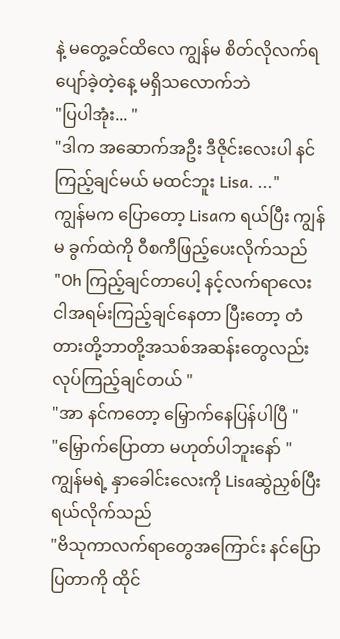နဲ့ မတွေ့ခင်ထိလေ ကျွန်မ စိတ်လိုလက်ရပျော်ခဲ့တဲ့နေ့ မရှိသလောက်ဘဲ
"ပြပါအုံး... "
"ဒါက အဆောက်အဦး ဒီဇိုင်းလေးပါ နင်ကြည့်ချင်မယ် မထင်ဘူး Lisa. ..."
ကျွန်မက ပြောတော့ Lisaက ရယ်ပြီး ကျွန်မ ခွက်ထဲကို ဝီစကီဖြည့်ပေးလိုက်သည်
"Oh ကြည့်ချင်တာပေါ့ နင့်လက်ရာလေး ငါအရမ်းကြည့်ချင်နေတာ ပြီးတော့ တံတားတို့ဘာတို့အသစ်အဆန်းတွေလည်း လုပ်ကြည့်ချင်တယ် "
"အာ နင်ကတော့ မြှောက်နေပြန်ပါပြီ "
"မြှောက်ပြောတာ မဟုတ်ပါဘူးနော် "
ကျွန်မရဲ့ နှာခေါင်းလေးကို Lisaဆွဲညှစ်ပြီး ရယ်လိုက်သည်
"ဗိသုကာလက်ရာတွေအကြောင်း နင်ပြောပြတာကို ထိုင်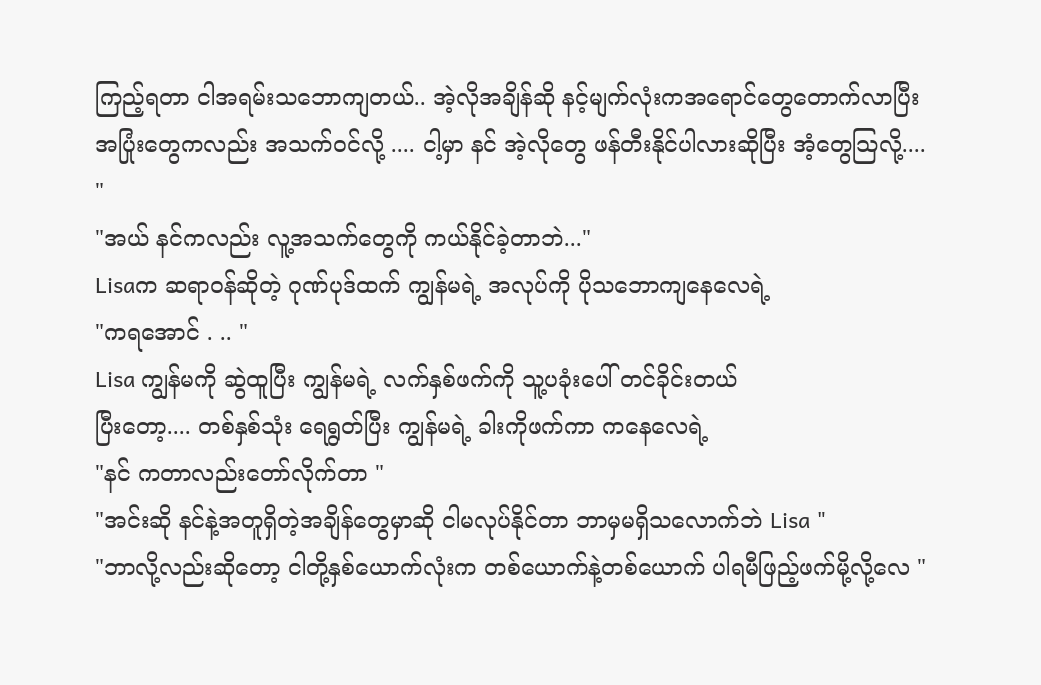ကြည့်ရတာ ငါအရမ်းသဘောကျတယ်.. အဲ့လိုအချိန်ဆို နင့်မျက်လုံးကအရောင်တွေတောက်လာပြီး အပြုံးတွေကလည်း အသက်ဝင်လို့ .... ငါ့မှာ နင် အဲ့လိုတွေ ဖန်တီးနိုင်ပါလားဆိုပြီး အံ့တွေသြလို့.... "
"အယ် နင်ကလည်း လူ့အသက်တွေကို ကယ်နိုင်ခဲ့တာဘဲ..."
Lisaက ဆရာဝန်ဆိုတဲ့ ဂုဏ်ပုဒ်ထက် ကျွန်မရဲ့ အလုပ်ကို ပိုသဘောကျနေလေရဲ့
"ကရအောင် . .. "
Lisa ကျွန်မကို ဆွဲထူပြီး ကျွန်မရဲ့ လက်နှစ်ဖက်ကို သူ့ပခုံးပေါ် တင်ခိုင်းတယ်
ပြီးတော့.... တစ်နှစ်သုံး ရေရွတ်ပြီး ကျွန်မရဲ့ ခါးကိုဖက်ကာ ကနေလေရဲ့
"နင် ကတာလည်းတော်လိုက်တာ "
"အင်းဆို နင်နဲ့အတူရှိတဲ့အချိန်တွေမှာဆို ငါမလုပ်နိုင်တာ ဘာမှမရှိသလောက်ဘဲ Lisa "
"ဘာလို့လည်းဆိုတော့ ငါတို့နှစ်ယောက်လုံးက တစ်ယောက်နဲ့တစ်ယောက် ပါရမီဖြည့်ဖက်မို့လို့လေ "